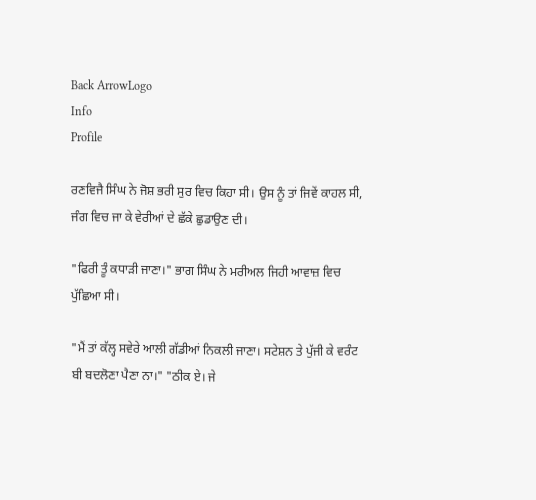Back ArrowLogo
Info
Profile

ਰਣਵਿਜੈ ਸਿੰਘ ਨੇ ਜੋਸ਼ ਭਰੀ ਸੁਰ ਵਿਚ ਕਿਹਾ ਸੀ। ਉਸ ਨੂੰ ਤਾਂ ਜਿਵੇਂ ਕਾਹਲ ਸੀ, ਜੰਗ ਵਿਚ ਜਾ ਕੇ ਵੇਰੀਆਂ ਦੇ ਛੱਕੇ ਛੁਡਾਉਣ ਦੀ।

"ਫਿਰੀ ਤੂੰ ਕਧਾੜੀ ਜਾਣਾ।" ਭਾਗ ਸਿੰਘ ਨੇ ਮਰੀਅਲ ਜਿਹੀ ਆਵਾਜ਼ ਵਿਚ ਪੁੱਛਿਆ ਸੀ।

"ਮੈਂ ਤਾਂ ਕੱਲ੍ਹ ਸਵੇਰੇ ਆਲੀ ਗੱਡੀਆਂ ਨਿਕਲੀ ਜਾਣਾ। ਸਟੇਸ਼ਨ ਤੇ ਪੁੱਜੀ ਕੇ ਵਰੰਟ ਬੀ ਬਦਲੋਣਾ ਪੈਣਾ ਨਾ।" "ਠੀਕ ਏ। ਜੇ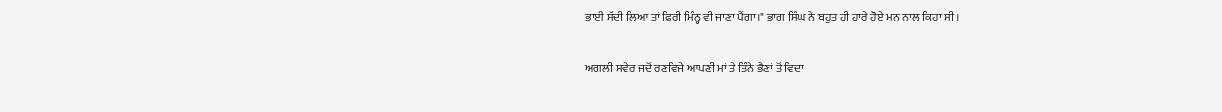ਭਾਈ ਸੱਦੀ ਲਿਆ ਤਾਂ ਫਿਰੀ ਮਿੰਨ੍ਹ ਵੀ ਜਾਣਾ ਪੈਂਗਾ।" ਭਾਗ ਸਿੰਘ ਨੇ ਬਹੁਤ ਹੀ ਹਾਰੇ ਹੋਏ ਮਨ ਨਾਲ ਕਿਹਾ ਸੀ।

ਅਗਲੀ ਸਵੇਰ ਜਦੋਂ ਰਣਵਿਜੇ ਆਪਣੀ ਮਾਂ ਤੇ ਤਿੰਨੇ ਭੈਣਾਂ ਤੋਂ ਵਿਦਾ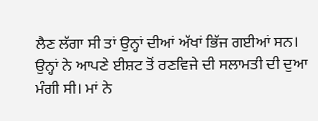ਲੈਣ ਲੱਗਾ ਸੀ ਤਾਂ ਉਨ੍ਹਾਂ ਦੀਆਂ ਅੱਖਾਂ ਭਿੱਜ ਗਈਆਂ ਸਨ। ਉਨ੍ਹਾਂ ਨੇ ਆਪਣੇ ਈਸ਼ਟ ਤੋਂ ਰਣਵਿਜੇ ਦੀ ਸਲਾਮਤੀ ਦੀ ਦੁਆ ਮੰਗੀ ਸੀ। ਮਾਂ ਨੇ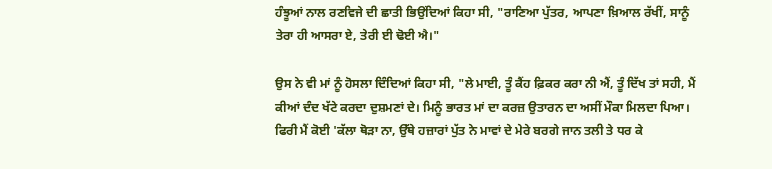ਹੰਝੂਆਂ ਨਾਲ ਰਣਵਿਜੇ ਦੀ ਛਾਤੀ ਭਿਉਂਦਿਆਂ ਕਿਹਾ ਸੀ, "ਰਾਣਿਆ ਪੁੱਤਰ, ਆਪਣਾ ਖ਼ਿਆਲ ਰੱਖੀਂ, ਸਾਨੂੰ ਤੇਰਾ ਹੀ ਆਸਰਾ ਏ, ਤੇਰੀ ਈ ਢੋਈ ਐ।"

ਉਸ ਨੇ ਵੀ ਮਾਂ ਨੂੰ ਹੋਸਲਾ ਦਿੰਦਿਆਂ ਕਿਹਾ ਸੀ, "ਲੇ ਮਾਈ, ਤੂੰ ਕੈਂਹ ਫ਼ਿਕਰ ਕਰਾ ਨੀ ਐਂ, ਤੂੰ ਦਿੱਖ ਤਾਂ ਸਹੀ, ਮੈਂ ਕੀਆਂ ਦੰਦ ਖੱਟੇ ਕਰਦਾ ਦੁਸ਼ਮਣਾਂ ਦੇ। ਮਿਨੂੰ ਭਾਰਤ ਮਾਂ ਦਾ ਕਰਜ਼ ਉਤਾਰਨ ਦਾ ਅਸੀਂ ਮੌਕਾ ਮਿਲਦਾ ਪਿਆ। ਫਿਰੀ ਮੈਂ ਕੋਈ 'ਕੱਲਾ ਥੋੜਾ ਨਾ, ਉੱਥੇ ਹਜ਼ਾਰਾਂ ਪੁੱਤ ਨੇ ਮਾਵਾਂ ਦੇ ਮੇਰੇ ਬਰਗੇ ਜਾਨ ਤਲੀ ਤੇ ਧਰ ਕੇ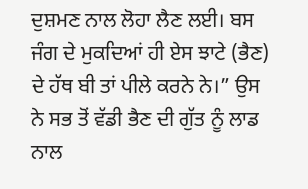ਦੁਸ਼ਮਣ ਨਾਲ ਲੋਹਾ ਲੈਣ ਲਈ। ਬਸ ਜੰਗ ਦੇ ਮੁਕਦਿਆਂ ਹੀ ਏਸ ਝਾਟੇ (ਭੈਣ) ਦੇ ਹੱਥ ਬੀ ਤਾਂ ਪੀਲੇ ਕਰਨੇ ਨੇ।” ਉਸ ਨੇ ਸਭ ਤੋਂ ਵੱਡੀ ਭੈਣ ਦੀ ਗੁੱਤ ਨੂੰ ਲਾਡ ਨਾਲ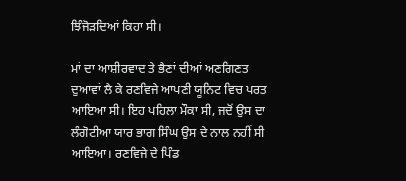ਝਿੰਜੋੜਦਿਆਂ ਕਿਹਾ ਸੀ।

ਮਾਂ ਦਾ ਆਸ਼ੀਰਵਾਦ ਤੇ ਭੈਣਾਂ ਦੀਆਂ ਅਣਗਿਣਤ ਦੁਆਵਾਂ ਲੈ ਕੇ ਰਣਵਿਜੇ ਆਪਣੀ ਯੂਨਿਟ ਵਿਚ ਪਰਤ ਆਇਆ ਸੀ। ਇਹ ਪਹਿਲਾ ਮੌਕਾ ਸੀ, ਜਦੋਂ ਉਸ ਦਾ ਲੰਗੋਟੀਆ ਯਾਰ ਭਾਗ ਸਿੰਘ ਉਸ ਦੇ ਨਾਲ ਨਹੀਂ ਸੀ ਆਇਆ। ਰਣਵਿਜੇ ਦੇ ਪਿੰਡ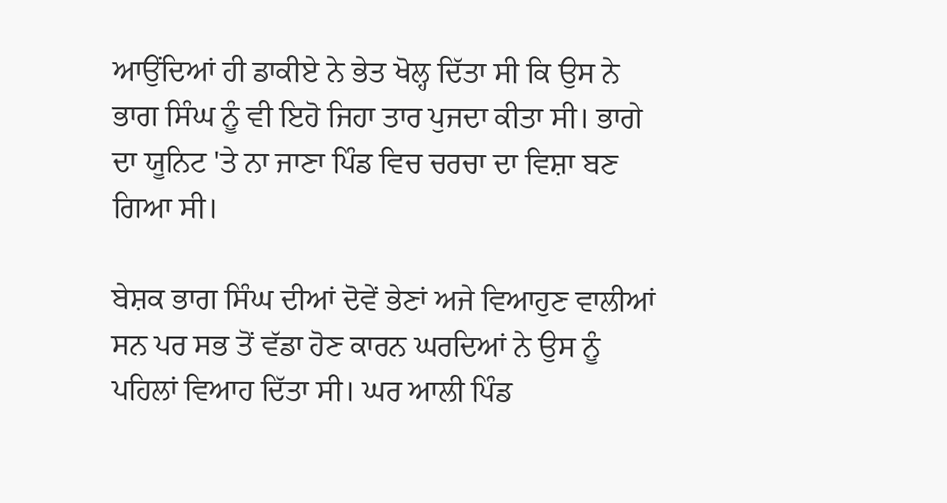ਆਉਂਦਿਆਂ ਹੀ ਡਾਕੀਏ ਨੇ ਭੇਤ ਖੋਲ੍ਹ ਦਿੱਤਾ ਸੀ ਕਿ ਉਸ ਨੇ ਭਾਗ ਸਿੰਘ ਨੂੰ ਵੀ ਇਹੋ ਜਿਹਾ ਤਾਰ ਪੁਜਦਾ ਕੀਤਾ ਸੀ। ਭਾਗੇ ਦਾ ਯੂਨਿਟ 'ਤੇ ਨਾ ਜਾਣਾ ਪਿੰਡ ਵਿਚ ਚਰਚਾ ਦਾ ਵਿਸ਼ਾ ਬਣ ਗਿਆ ਸੀ।

ਬੇਸ਼ਕ ਭਾਗ ਸਿੰਘ ਦੀਆਂ ਦੋਵੇਂ ਭੇਣਾਂ ਅਜੇ ਵਿਆਹੁਣ ਵਾਲੀਆਂ ਸਨ ਪਰ ਸਭ ਤੋਂ ਵੱਡਾ ਹੋਣ ਕਾਰਨ ਘਰਦਿਆਂ ਨੇ ਉਸ ਨੂੰ ਪਹਿਲਾਂ ਵਿਆਹ ਦਿੱਤਾ ਸੀ। ਘਰ ਆਲੀ ਪਿੰਡ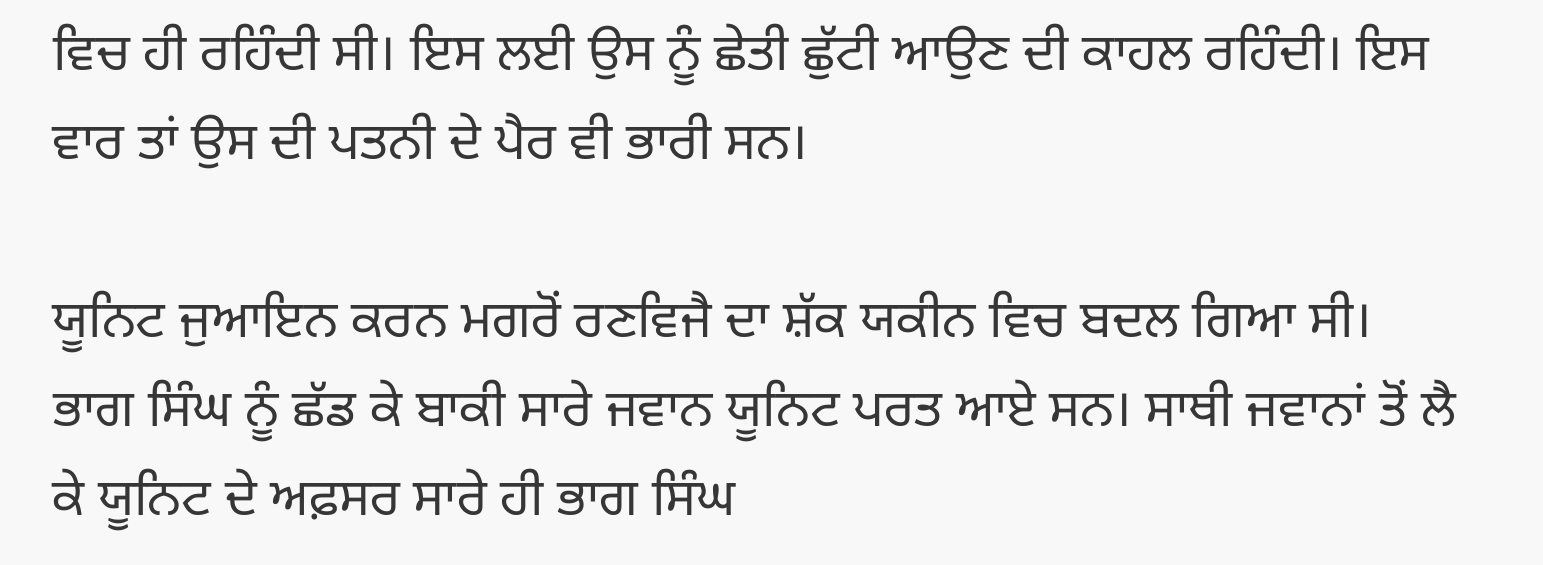ਵਿਚ ਹੀ ਰਹਿੰਦੀ ਸੀ। ਇਸ ਲਈ ਉਸ ਨੂੰ ਛੇਤੀ ਛੁੱਟੀ ਆਉਣ ਦੀ ਕਾਹਲ ਰਹਿੰਦੀ। ਇਸ ਵਾਰ ਤਾਂ ਉਸ ਦੀ ਪਤਨੀ ਦੇ ਪੈਰ ਵੀ ਭਾਰੀ ਸਨ।

ਯੂਨਿਟ ਜੁਆਇਨ ਕਰਨ ਮਗਰੋਂ ਰਣਵਿਜੈ ਦਾ ਸ਼ੱਕ ਯਕੀਨ ਵਿਚ ਬਦਲ ਗਿਆ ਸੀ। ਭਾਗ ਸਿੰਘ ਨੂੰ ਛੱਡ ਕੇ ਬਾਕੀ ਸਾਰੇ ਜਵਾਨ ਯੂਨਿਟ ਪਰਤ ਆਏ ਸਨ। ਸਾਥੀ ਜਵਾਨਾਂ ਤੋਂ ਲੈ ਕੇ ਯੂਨਿਟ ਦੇ ਅਫ਼ਸਰ ਸਾਰੇ ਹੀ ਭਾਗ ਸਿੰਘ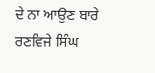ਦੇ ਨਾ ਆਉਣ ਬਾਰੇ ਰਣਵਿਜੇ ਸਿੰਘ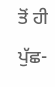ਤੋਂ ਹੀ ਪੁੱਛ-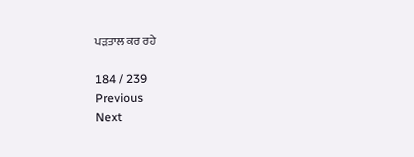ਪੜਤਾਲ ਕਰ ਰਹੇ

184 / 239
Previous
Next